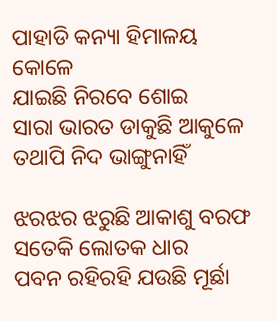ପାହାଡି କନ୍ୟା ହିମାଳୟ କୋଳେ
ଯାଇଛି ନିରବେ ଶୋଇ
ସାରା ଭାରତ ଡାକୁଛି ଆକୁଳେ
ତଥାପି ନିଦ ଭାଙ୍ଗୁନାହିଁ

ଝରଝର ଝରୁଛି ଆକାଶୁ ବରଫ
ସତେକି ଲୋତକ ଧାର
ପବନ ରହିରହି ଯଉଛି ମୂର୍ଛା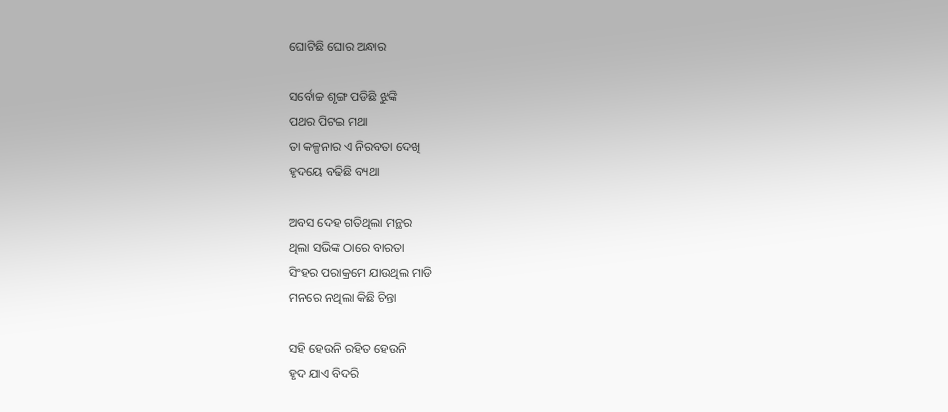ଘୋଟିଛି ଘୋର ଅନ୍ଧାର

ସର୍ବୋଚ୍ଚ ଶୃଙ୍ଗ ପଡିଛି ଝୁଙ୍କି
ପଥର ପିଟଇ ମଥା
ତା କଳ୍ପନାର ଏ ନିରବତା ଦେଖି
ହୃଦୟେ ବଢିଛି ବ୍ୟଥା

ଅବସ ଦେହ ଗତିଥିଲା ମନ୍ଥର
ଥିଲା ସଭିଙ୍କ ଠାରେ ବାରତା
ସିଂହର ପରାକ୍ରମେ ଯାଉଥିଲ ମାଡି
ମନରେ ନଥିଲା କିଛି ଚିନ୍ତା

ସହି ହେଉନି ରହିତ ହେଉନି
ହୃଦ ଯାଏ ବିଦରି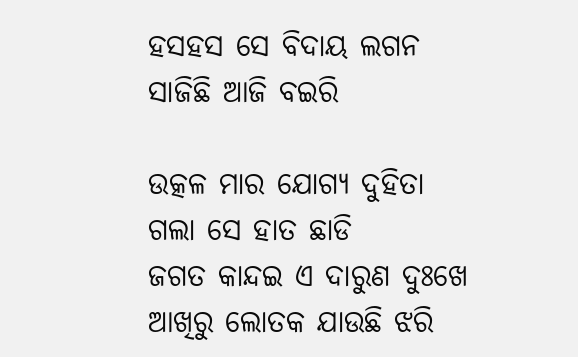ହସହସ ସେ ବିଦାୟ ଲଗନ
ସାଜିଛି ଆଜି ବଇରି

ଉତ୍କଳ ମାର ଯୋଗ୍ୟ ଦୁହିତା
ଗଲା ସେ ହାତ ଛାଡି
ଜଗତ କାନ୍ଦଇ ଏ ଦାରୁଣ ଦୁଃଖେ
ଆଖିରୁ ଲୋତକ ଯାଉଛି ଝରି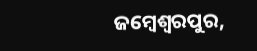ଜମ୍ବେଶ୍ବରପୁର,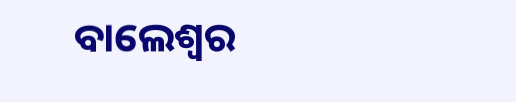ବାଲେଶ୍ବର